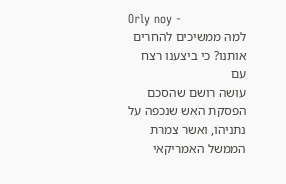Orly noy -
למה ממשיכים להחרים אותנו? כי ביצענו רצח עם
עושה רושם שהסכם הפסקת האש שנכפה על נתניהו, ואשר צמרת הממשל האמריקאי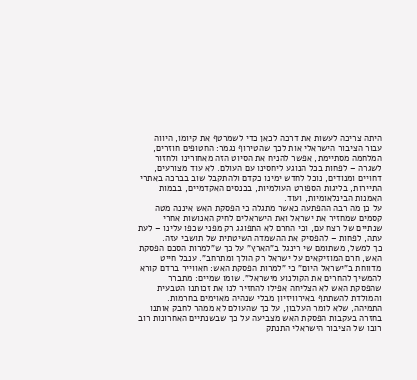היתה צריכה לעשות את דרכה לכאן כדי לשמרטף את קיומו, היווה עבור הציבור הישראלי אות לכך שהטירוף נגמר: החטופים חוזרים, המלחמה מסתיימת, אפשר להניח את הסיוט הזה מאחורינו ולחזור לשגרה – לפחות בכל הנוגע ליחסינו עם העולם. לא עוד מצורעים, דחויים ומנודים, נוכל לחדש ימינו כקדם ולהתקבל שוב בברכה באתרי התיירות, בליגות הספורט העולמיות, בכנסים האקדמיים, בבמות האמנות הבינלאומיות, ועוד.
על כן מה רבה ההפתעה כאשר מתגלה כי הפסקת האש איננה מטה קסמים שמחזיר את ישראל ואת הישראלים לחיק האנושות אחרי שנתיים של רצח עם, וכי החרם לא התפוגג רק מפני שכפו עלינו – לעת עתה, לפחות – להפסיק את ההשמדה השיטתית של תושבי עזה.
כך למשל, משתומם שי רינגל ב"הארץ" על כך ש"למרות הסכם הפסקת האש, חרם המוזיקאים על ישראל רק הולך ומתרחב". ענבל חייט מדווחת ב"ישראל היום" כי "למרות הפסקת האש: חאווייר ברדם קורא להמשיך להחרים את הקולנוע מישראל". שומו שמיים: מתברר שהפסקת האש לא הצליחה אפילו להחזיר לנו את זכותנו הטבעית והמולדת להשתתף באירוויזיון מבלי שנהיה מאוימים בחרמות.
התמיהה, שלא לומר העלבון, על כך שהעולם לא ממהר לחבק אותנו בחזרה בעקבות הפסקת האש מצביעה על כך שבשנתיים האחרונות רוב רובו של הציבור הישראלי התנתק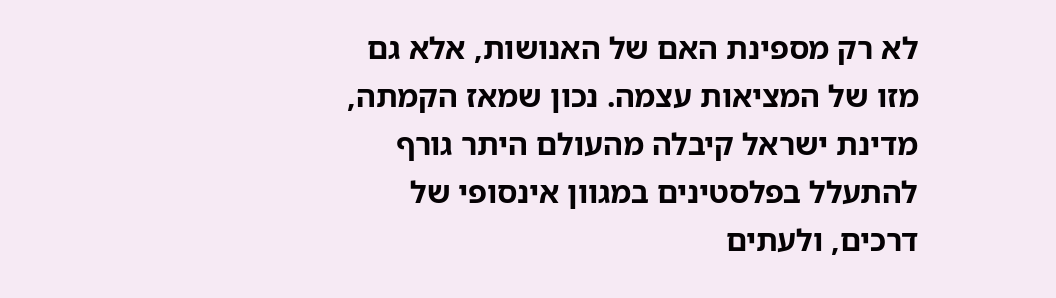לא רק מספינת האם של האנושות, אלא גם מזו של המציאות עצמה. נכון שמאז הקמתה, מדינת ישראל קיבלה מהעולם היתר גורף להתעלל בפלסטינים במגוון אינסופי של דרכים, ולעתים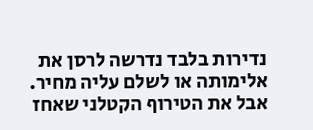נדירות בלבד נדרשה לרסן את אלימותה או לשלם עליה מחיר.
אבל את הטירוף הקטלני שאחז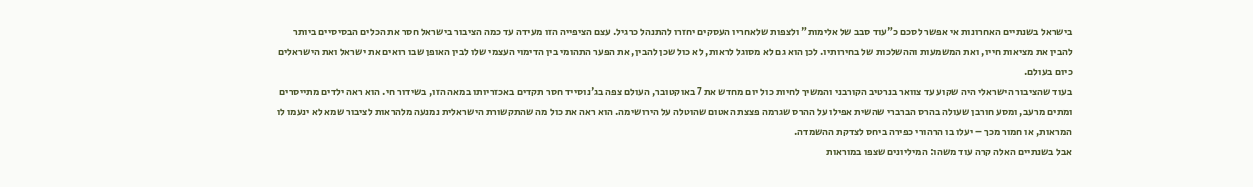בישראל בשנתיים האחרונות אי אפשר לסכם כ"עוד סבב של אלימות" ולצפות שלאחריו העסקים יחזרו להתנהל כרגיל. עצם הציפייה הזו מעידה עד כמה הציבור בישראל חסר את הכלים הבסיסיים ביותר להבין את מציאות חייו, ואת המשמעות וההשלכות של בחירותיו. לכן הוא גם לא מסוגל לראות, לא כול שכן להבין, את הפער התהומי בין הדימוי העצמי שלו לבין האופן שבו רואים את ישראל ואת הישראלים כיום בעולם.
בעוד שהציבור הישראלי היה שקוע עד צוואר בנרטיב הקורבני והמשיך לחיות כול יום מחדש את 7 באוקטובר, העולם צפה בג'נוסייד חסר תקדים באכזריותו במאה הזו, בשידור חי. הוא ראה ילדים מתייסרים ומתים מרעב, ומסע חורבן שעולה בהרס הברברי שהשית אפילו על ההרס שגרמה פצצת האטום שהוטלה על הירושימה. הוא ראה את כול מה שהתקשורת הישראלית נמנעה מלהראות לציבור שמא לא ינעמו לו המראות, או חמור מכך – יעלו בו הרהורי כפירה ביחס לצדקת ההשמדה.
אבל בשנתיים האלה קרה עוד משהו: המיליונים שצפו במוראות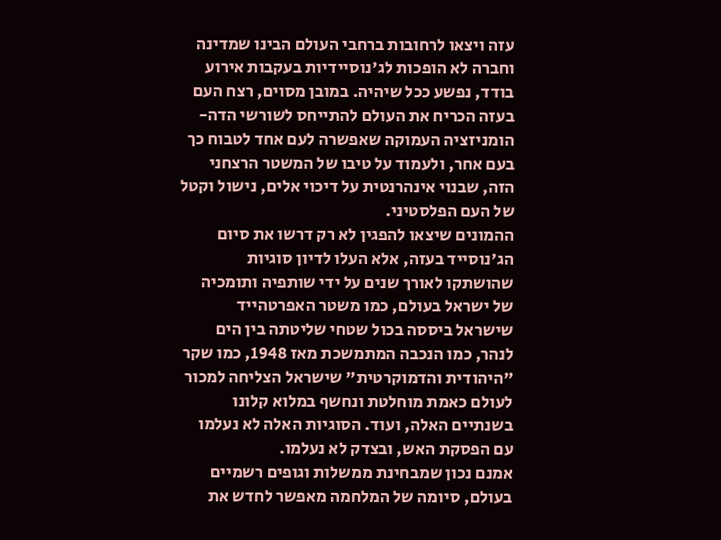עזה ויצאו לרחובות ברחבי העולם הבינו שמדינה וחברה לא הופכות לג'נוסיידיות בעקבות אירוע בודד, נפשע ככל שיהיה. במובן מסוים, רצח העם בעזה הכריח את העולם להתייחס לשורשי הדה-הומניזציה העמוקה שאפשרה לעם אחד לטבוח כך בעם אחר, ולעמוד על טיבו של המשטר הרצחני הזה, שבנוי אינהרנטית על דיכוי אלים, נישול וקטל של העם הפלסטיני.
ההמונים שיצאו להפגין לא רק דרשו את סיום הג'נוסייד בעזה, אלא העלו לדיון סוגיות שהושתקו לאורך שנים על ידי שותפיה ותומכיה של ישראל בעולם, כמו משטר האפרטהייד שישראל ביססה בכול שטחי שליטתה בין הים לנהר, כמו הנכבה המתמשכת מאז 1948, כמו שקר "היהודית והדמוקרטית" שישראל הצליחה למכור לעולם כאמת מוחלטת ונחשף במלוא קלונו בשנתיים האלה, ועוד. הסוגיות האלה לא נעלמו עם הפסקת האש, ובצדק לא נעלמו.
אמנם נכון שמבחינת ממשלות וגופים רשמיים בעולם, סיומה של המלחמה מאפשר לחדש את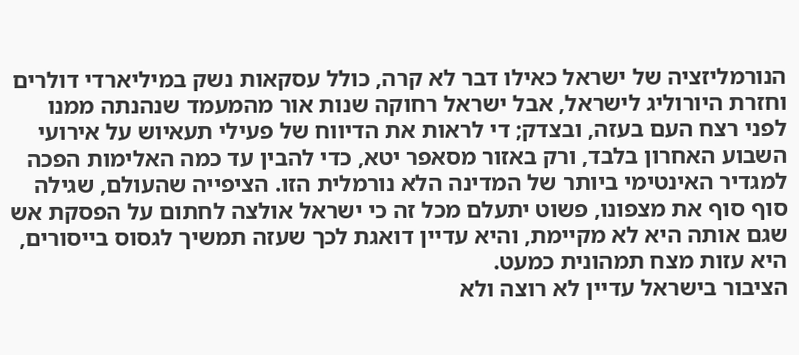הנורמליזציה של ישראל כאילו דבר לא קרה, כולל עסקאות נשק במיליארדי דולרים וחזרת היורוליג לישראל, אבל ישראל רחוקה שנות אור מהמעמד שנהנתה ממנו לפני רצח העם בעזה, ובצדק; די לראות את הדיווח של פעילי תעאיוש על אירועי השבוע האחרון בלבד, ורק באזור מסאפר יטא, כדי להבין עד כמה האלימות הפכה למגדיר האינטימי ביותר של המדינה הלא נורמלית הזו. הציפייה שהעולם, שגילה סוף סוף את מצפונו, פשוט יתעלם מכל זה כי ישראל אולצה לחתום על הפסקת אש שגם אותה היא לא מקיימת, והיא עדיין דואגת לכך שעזה תמשיך לגסוס בייסורים, היא עזות מצח תמהונית כמעט.
הציבור בישראל עדיין לא רוצה ולא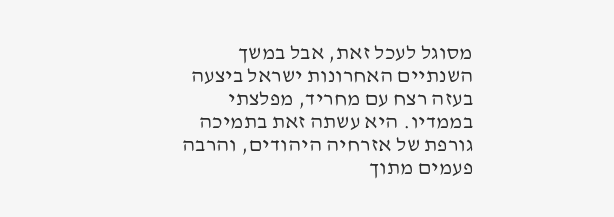מסוגל לעכל זאת, אבל במשך השנתיים האחרונות ישראל ביצעה בעזה רצח עם מחריד, מפלצתי בממדיו. היא עשתה זאת בתמיכה גורפת של אזרחיה היהודים, והרבה פעמים מתוך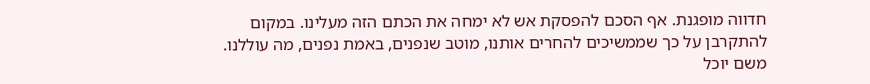חדווה מופגנת. אף הסכם להפסקת אש לא ימחה את הכתם הזה מעלינו. במקום להתקרבן על כך שממשיכים להחרים אותנו, מוטב שנפנים, באמת נפנים, מה עוללנו. משם יוכל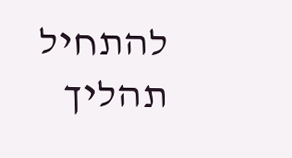להתחיל תהליך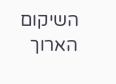השיקום הארוך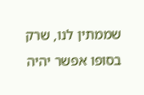שממתין לנו, שרק בסופו אפשר יהיה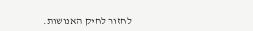לחזור לחיק האנושות.